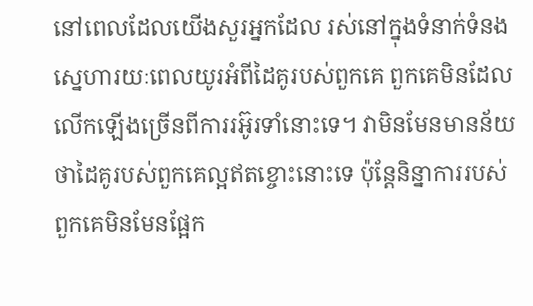នៅពេលដែលយើងសួរអ្នកដែល រស់នៅក្នុងទំនាក់ទំនងស្នេហារយៈពេលយូរអំពីដៃគូរបស់ពួកគេ ពួកគេមិនដែលលើកឡើងច្រើនពីការរអ៊ូរទាំនោះទេ។ វាមិនមែនមានន័យថាដៃគូរបស់ពួកគេល្អឥតខ្ចោះនោះទេ ប៉ុន្តែនិន្នាការរបស់ពួកគេមិនមែនផ្អែក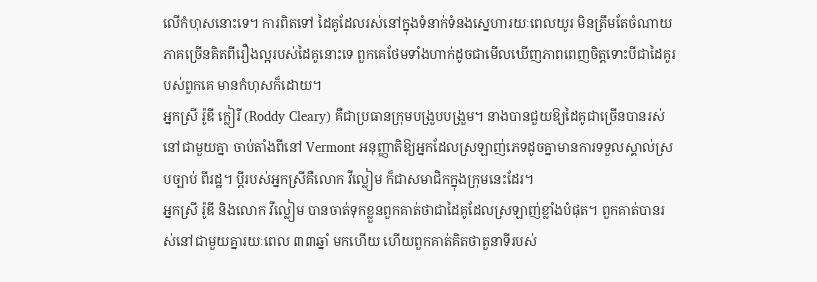លើកំហុសនោះទេ។ ការពិតទៅ ដៃគូដែលរស់នៅក្នុងទំនាក់ទំនងស្នេហារយៈពេលយូរ មិនត្រឹមតែចំណាយភាគច្រើនគិតពីរឿងល្អរបស់ដៃគូនោះទេ ពួកគេថែមទាំងហាក់ដូចជាមើលឃើញភាពពេញចិត្តទោះបីជាដៃគូរបស់ពួកគេ មានកំហុសក៏ដោយ។
អ្នកស្រី រ៉ូឌី ក្លៀរី (Roddy Cleary) គឺជាប្រធានក្រុមបង្រួបបង្រួម។ នាងបានជួយឱ្យដៃគូជាច្រើនបានរស់នៅជាមួយគ្នា ចាប់តាំងពីនៅ Vermont អនុញ្ញាតិឱ្យអ្នកដែលស្រឡាញ់ភេទដូចគ្នាមានការទទួលស្គាល់ស្របច្បាប់ ពីរដ្ឋ។ ប្តីរបស់អ្នកស្រីគឺលោក វីល្លៀម ក៏ជាសមាជិកក្នុងក្រុមនេះដែរ។
អ្នកស្រី រ៉ូឌី និងលោក វីល្លៀម បានចាត់ទុកខ្លួនពួកគាត់ថាជាដៃគូដែលស្រឡាញ់ខ្លាំងបំផុត។ ពួកគាត់បានរស់នៅជាមួយគ្នារយៈពេល ៣៣ឆ្នាំ មកហើយ ហើយពួកគាត់គិតថាតួនាទីរបស់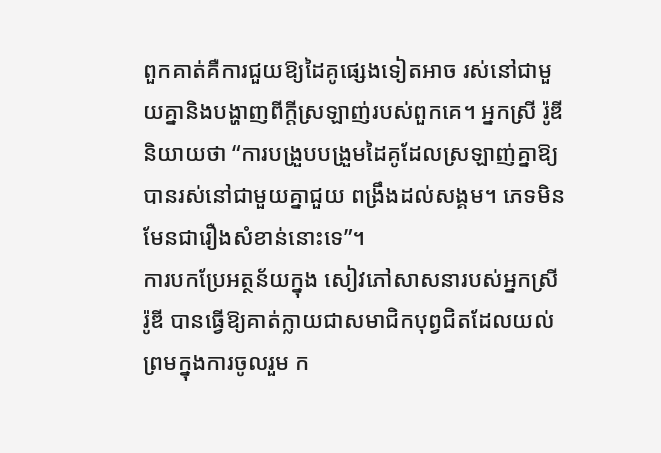ពួកគាត់គឺការជួយឱ្យដៃគូផ្សេងទៀតអាច រស់នៅជាមួយគ្នានិងបង្ហាញពីក្តីស្រឡាញ់របស់ពួកគេ។ អ្នកស្រី រ៉ូឌី និយាយថា “ការបង្រួបបង្រួមដៃគូដែលស្រឡាញ់គ្នាឱ្យបានរស់នៅជាមួយគ្នាជួយ ពង្រឹងដល់សង្គម។ ភេទមិនមែនជារឿងសំខាន់នោះទេ”។
ការបកប្រែអត្ថន័យក្នុង សៀវភៅសាសនារបស់អ្នកស្រី រ៉ូឌី បានធ្វើឱ្យគាត់ក្លាយជាសមាជិកបុព្វជិតដែលយល់ព្រមក្នុងការចូលរួម ក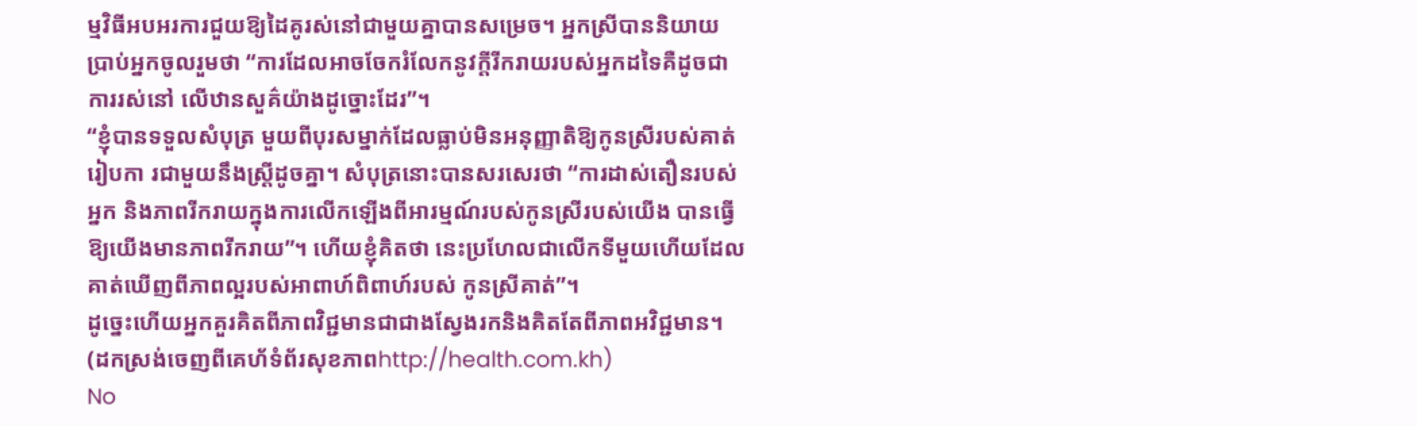ម្មវិធីអបអរការជួយឱ្យដៃគូរស់នៅជាមួយគ្នាបានសម្រេច។ អ្នកស្រីបាននិយាយប្រាប់អ្នកចូលរួមថា “ការដែលអាចចែករំលែកនូវក្តីរីករាយរបស់អ្នកដទៃគឺដូចជាការរស់នៅ លើឋានសួគ៌យ៉ាងដូច្នោះដែរ”។
“ខ្ញុំបានទទួលសំបុត្រ មួយពីបុរសម្នាក់ដែលធ្លាប់មិនអនុញ្ញាតិឱ្យកូនស្រីរបស់គាត់រៀបកា រជាមួយនឹងស្ត្រីដូចគ្នា។ សំបុត្រនោះបានសរសេរថា “ការដាស់តឿនរបស់អ្នក និងភាពរីករាយក្នុងការលើកឡើងពីអារម្មណ៍របស់កូនស្រីរបស់យើង បានធ្វើឱ្យយើងមានភាពរីករាយ”។ ហើយខ្ញុំគិតថា នេះប្រហែលជាលើកទីមួយហើយដែលគាត់ឃើញពីភាពល្អរបស់អាពាហ៍ពិពាហ៍របស់ កូនស្រីគាត់”។
ដូច្នេះហើយអ្នកគួរគិតពីភាពវិជ្ជមានជាជាងស្វែងរកនិងគិតតែពីភាពអវិជ្ជមាន។ (ដកស្រង់ចេញពីគេហ័ទំព័រសុខភាពhttp://health.com.kh)
No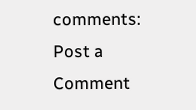comments:
Post a Comment